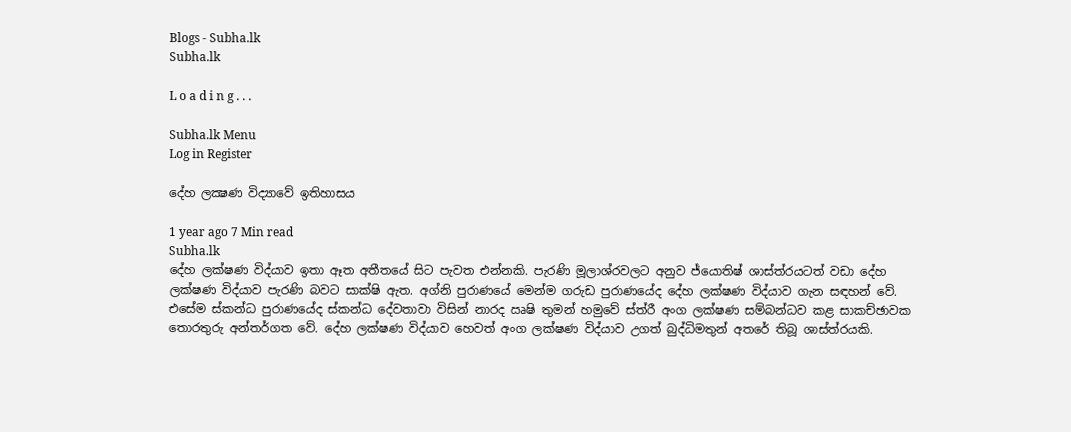Blogs - Subha.lk
Subha.lk

L o a d i n g . . .

Subha.lk Menu
Log in Register

දේහ ලක්‍ෂණ විද්‍යාවේ ඉතිහාසය

1 year ago 7 Min read
Subha.lk
දේහ ලක්ෂණ විද්යාව ඉතා ඈත අතීතයේ සිට පැවත එන්නකි. පැරණි මූලාශ්රවලට අනුව ජ්යොතිෂ් ශාස්ත්රයටත් වඩා දේහ ලක්ෂණ විද්යාව පැරණි බවට සාක්ෂි ඇත. අග්නි පුරාණයේ මෙන්ම ගරුඩ පුරාණයේද දේහ ලක්ෂණ විද්යාව ගැන සඳහන් වේ. එසේම ස්කන්ධ පුරාණයේද ස්කන්ධ දේවතාවා විසින් නාරද ඍෂි තුමන් හමුවේ ස්ත්රී අංග ලක්ෂණ සම්බන්ධව කළ සාකච්ඡාවක තොරතුරු අන්තර්ගත වේ. දේහ ලක්ෂණ විද්යාව හෙවත් අංග ලක්ෂණ විද්යාව උගත් බුද්ධිමතුන් අතරේ තිබූ ශාස්ත්රයකි.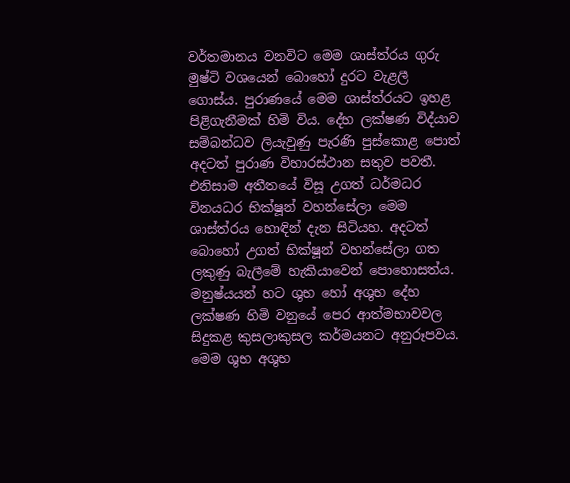වර්තමානය වනවිට මෙම ශාස්ත්රය ගුරු මුෂ්ටි වශයෙන් බොහෝ දුරට වැළලී ගොස්ය. පුරාණයේ මෙම ශාස්ත්රයට ඉහළ පිළිගැනීමක් හිමි විය. දේහ ලක්ෂණ විද්යාව සම්බන්ධව ලියැවුණු පැරණි පුස්කොළ පොත් අදටත් පුරාණ විහාරස්ථාන සතුව පවතී. එනිසාම අතීතයේ විසූ උගත් ධර්මධර විනයධර භික්ෂූන් වහන්සේලා මෙම ශාස්ත්රය හොඳින් දැන සිටියහ. අදටත් බොහෝ උගත් භික්ෂූන් වහන්සේලා ගත ලකුණු බැලීමේ හැකියාවෙන් පොහොසත්ය. මනුෂ්යයන් හට ශුභ හෝ අශුභ දේහ ලක්ෂණ හිමි වනුයේ පෙර ආත්මභාවවල සිදුකළ කුසලාකුසල කර්මයනට අනුරූපවය. මෙම ශුභ අශුභ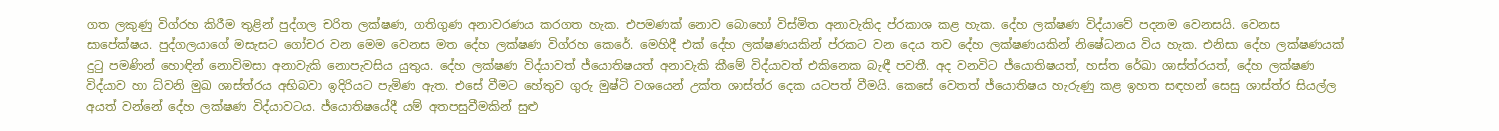ගත ලකුණු විග්රහ කිරීම තුළින් පුද්ගල චරිත ලක්ෂණ, ගතිගුණ අනාවරණය කරගත හැක. එපමණක් නොව බොහෝ විස්මිත අනාවැකිද ප්රකාශ කළ හැක. දේහ ලක්ෂණ විද්යාවේ පදනම වෙනසයි. වෙනස සාපේක්ෂය. පුද්ගලයාගේ මසැසට ගෝචර වන මෙම වෙනස මත දේහ ලක්ෂණ විග්රහ කෙරේ. මෙහිදී එක් දේහ ලක්ෂණයකින් ප්රකට වන දෙය තව දේහ ලක්ෂණයකින් නිෂේධනය විය හැක. එනිසා දේහ ලක්ෂණයක් දුටු පමණින් හොඳින් නොවිමසා අනාවැකි නොපැවසිය යුතුය. දේහ ලක්ෂණ විද්යාවත් ජ්යොතිෂයත් අනාවැකි කීමේ විද්යාවත් එකිනෙක බැඳී පවතී. අද වනවිට ජ්යොතිෂයත්, හස්ත රේඛා ශාස්ත්රයත්, දේහ ලක්ෂණ විද්යාව හා ධ්වනි මුඛ ශාස්ත්රය අභිබවා ඉදිරියට පැමිණ ඇත. එසේ වීමට හේතුව ගුරු මුෂ්ටි වශයෙන් උක්ත ශාස්ත්ර දෙක යටපත් වීමයි. කෙසේ වෙතත් ජ්යොතිෂය හැරුණු කළ ඉහත සඳහන් සෙසු ශාස්ත්ර සියල්ල අයත් වන්නේ දේහ ලක්ෂණ විද්යාවටය. ජ්යොතිෂයේදී යම් අතපසුවීමකින් සුළු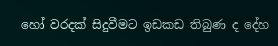හෝ වරදක් සිදුවීමට ඉඩකඩ තිබුණ ද දේහ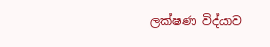ලක්ෂණ විද්යාව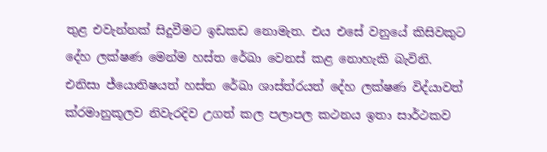තුළ එවැන්නක් සිදුවීමට ඉඩකඩ නොමැත. එය එසේ වනුයේ කිසිවකුට දේහ ලක්ෂණ මෙන්ම හස්ත රේඛා වෙනස් කළ නොහැකි බැවිනි. එනිසා ජ්යොතිෂයත් හස්ත රේඛා ශාස්ත්රයත් දේහ ලක්ෂණ විද්යාවත් ක්රමානුකූලව නිවැරදිව උගත් කල පලාපල කථනය ඉතා සාර්ථකව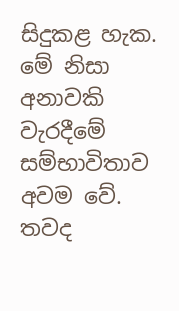සිදුකළ හැක. මේ නිසා අනාවකි වැරදීමේ සම්භාවිතාව අවම වේ. තවද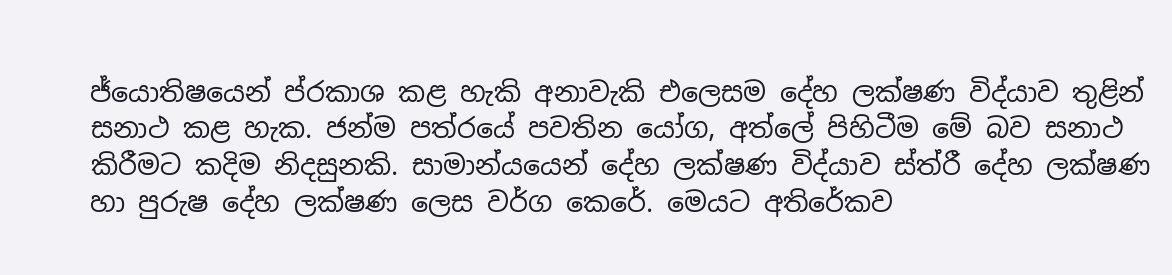ජ්යොතිෂයෙන් ප්රකාශ කළ හැකි අනාවැකි එලෙසම දේහ ලක්ෂණ විද්යාව තුළින් සනාථ කළ හැක. ජන්ම පත්රයේ පවතින යෝග, අත්ලේ පිහිටීම මේ බව සනාථ කිරීමට කදිම නිදසුනකි. සාමාන්යයෙන් දේහ ලක්ෂණ විද්යාව ස්ත්රී දේහ ලක්ෂණ හා පුරුෂ දේහ ලක්ෂණ ලෙස වර්ග කෙරේ. මෙයට අතිරේකව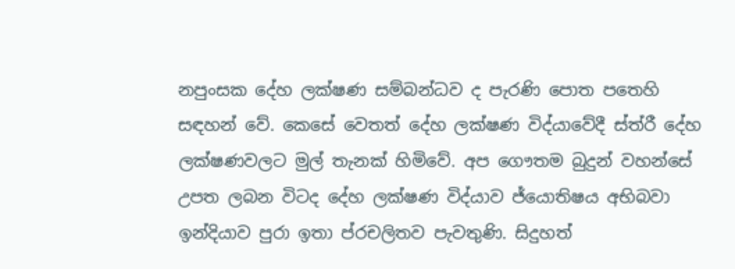නපුංසක දේහ ලක්ෂණ සම්බන්ධව ද පැරණි පොත පතෙහි සඳහන් වේ. කෙසේ වෙතත් දේහ ලක්ෂණ විද්යාවේදී ස්ත්රී දේහ ලක්ෂණවලට මුල් තැනක් හිමිවේ. අප ගෞතම බුදුන් වහන්සේ උපත ලබන විටද දේහ ලක්ෂණ විද්යාව ජ්යොතිෂය අභිබවා ඉන්දියාව පුරා ඉතා ප්රචලිතව පැවතුණි. සිදුහත්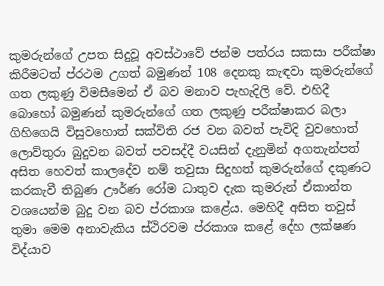කුමරුන්ගේ උපත සිදුවූ අවස්ථාවේ ජන්ම පත්රය සකසා පරීක්ෂා කිරීමටත් ප්රථම උගත් බමුණන් 108 දෙනකු කැඳවා කුමරුන්ගේ ගත ලකුණු විමසීමෙන් ඒ බව මනාව පැහැදිලි වේ. එහිදී බොහෝ බමුණන් කුමරුන්ගේ ගත ලකුණු පරීක්ෂාකර බලා ගිහිගෙයි විසුවහොත් සක්විති රජ වන බවත් පැවිදි වුවහොත් ලොව්තුරා බුදුවන බවත් පවසද්දී වයසින් දැනුමින් අගතැන්පත් අසිත හෙවත් කාලදේව නම් තවුසා සිදුහත් කුමරුන්ගේ දකුණට කරකැවී තිබුණ ඌර්ණ රෝම ධාතුව දැක කුමරුන් ඒකාන්ත වශයෙන්ම බුදු වන බව ප්රකාශ කළේය. මෙහිදී අසිත තවුස් තුමා මෙම අනාවැකිය ස්ථිරවම ප්රකාශ කළේ දේහ ලක්ෂණ විද්යාව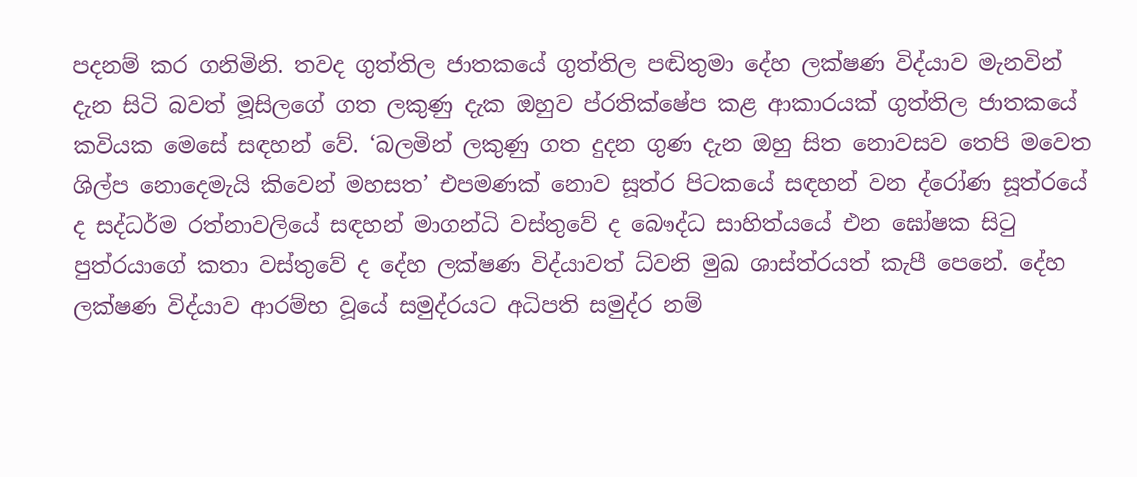පදනම් කර ගනිමිනි. තවද ගුත්තිල ජාතකයේ ගුත්තිල පඬිතුමා දේහ ලක්ෂණ විද්යාව මැනවින් දැන සිටි බවත් මූසිලගේ ගත ලකුණු දැක ඔහුව ප්රතික්ෂේප කළ ආකාරයක් ගුත්තිල ජාතකයේ කවියක මෙසේ සඳහන් වේ. ‘බලමින් ලකුණු ගත දුදන ගුණ දැන ඔහු සිත නොවසව තෙපි මවෙත ශිල්ප නොදෙමැයි කිවෙන් මහසත’ එපමණක් නොව සූත්ර පිටකයේ සඳහන් වන ද්රෝණ සූත්රයේ ද සද්ධර්ම රත්නාවලියේ සඳහන් මාගන්ධි වස්තුවේ ද බෞද්ධ සාහිත්යයේ එන ඝෝෂක සිටු පුත්රයාගේ කතා වස්තුවේ ද දේහ ලක්ෂණ විද්යාවත් ධ්වනි මුඛ ශාස්ත්රයත් කැපී පෙනේ. දේහ ලක්ෂණ විද්යාව ආරම්භ වූයේ සමුද්රයට අධිපති සමුද්ර නම්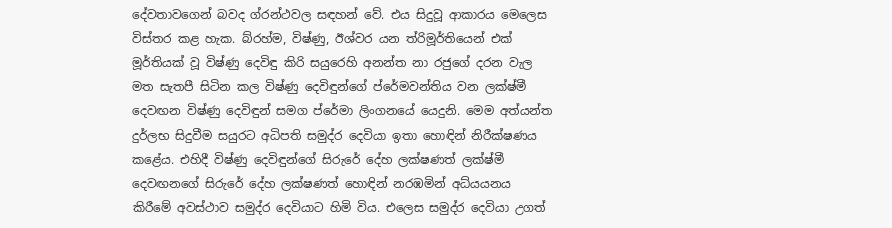දේවතාවගෙන් බවද ග්රන්ථවල සඳහන් වේ. එය සිදුවූ ආකාරය මෙලෙස විස්තර කළ හැක. බ්රහ්ම, විෂ්ණු, ඊශ්වර යන ත්රිමූර්තියෙන් එක් මූර්තියක් වූ විෂ්ණු දෙවිඳු කිරි සයුරෙහි අනන්ත නා රජුගේ දරන වැල මත සැතපී සිටින කල විෂ්ණු දෙවිඳුන්ගේ ප්රේමවන්තිය වන ලක්ෂ්මී දෙවඟන විෂ්ණු දෙවිඳුන් සමග ප්රේමා ලිංගනයේ යෙදුනි. මෙම අත්යන්ත දුර්ලභ සිදුවීම සයුරට අධිපති සමුද්ර දෙවියා ඉතා හොඳින් නිරීක්ෂණය කළේය. එහිදී විෂ්ණු දෙවිඳුන්ගේ සිරුරේ දේහ ලක්ෂණත් ලක්ෂ්මී දෙවඟනගේ සිරුරේ දේහ ලක්ෂණත් හොඳින් නරඹමින් අධ්යයනය කිරීමේ අවස්ථාව සමුද්ර දෙවියාට හිමි විය. එලෙස සමුද්ර දෙවියා උගත්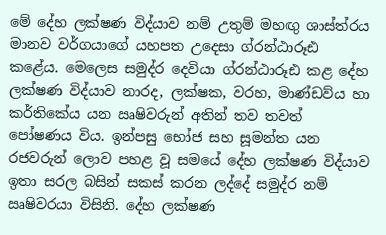මේ දේහ ලක්ෂණ විද්යාව නම් උතුම් මහඟු ශාස්ත්රය මානව වර්ගයාගේ යහපත උදෙසා ග්රන්ඨාරූඪ කළේය. මෙලෙස සමුද්ර දෙවියා ග්රන්ඨාරූඪ කළ දේහ ලක්ෂණ විද්යාව නාරද, ලක්ෂක, වරහ, මාණ්ඩව්ය හා කර්තිකේය යන ඍෂිවරුන් අතින් තව තවත් පෝෂණය විය. ඉන්පසු භෝජ සහ සූමන්ත යන රජවරුන් ලොව පහළ වූ සමයේ දේහ ලක්ෂණ විද්යාව ඉතා සරල බසින් සකස් කරන ලද්දේ සමුද්ර නම් ඍෂිවරයා විසිනි. දේහ ලක්ෂණ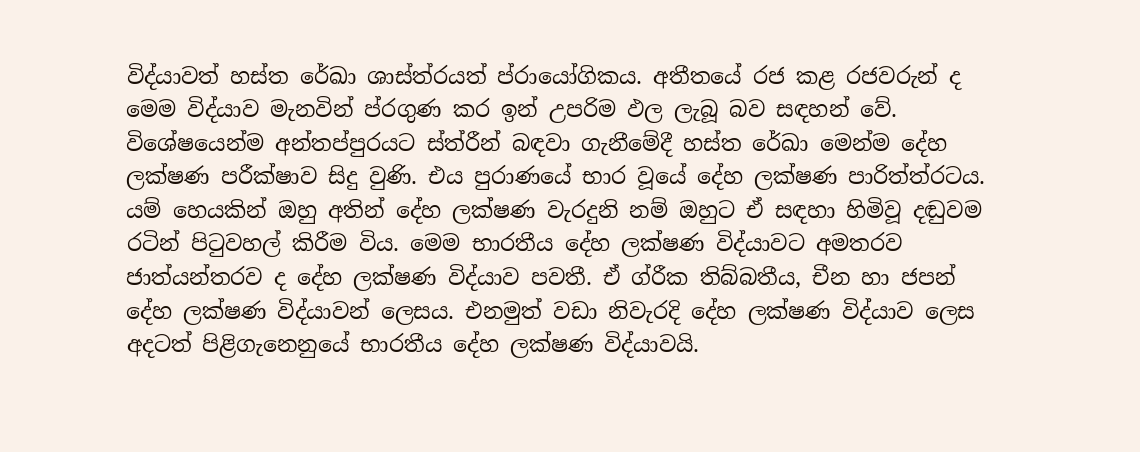විද්යාවත් හස්ත රේඛා ශාස්ත්රයත් ප්රායෝගිකය. අතීතයේ රජ කළ රජවරුන් ද මෙම විද්යාව මැනවින් ප්රගුණ කර ඉන් උපරිම ඵල ලැබූ බව සඳහන් වේ. විශේෂයෙන්ම අන්තප්පුරයට ස්ත්රීන් බඳවා ගැනීමේදී හස්ත රේඛා මෙන්ම දේහ ලක්ෂණ පරීක්ෂාව සිදු වුණි. එය පුරාණයේ භාර වූයේ දේහ ලක්ෂණ පාරිත්ත්රටය. යම් හෙයකින් ඔහු අතින් දේහ ලක්ෂණ වැරදුනි නම් ඔහුට ඒ සඳහා හිමිවූ දඬුවම රටින් පිටුවහල් කිරීම විය. මෙම භාරතීය දේහ ලක්ෂණ විද්යාවට අමතරව ජාත්යන්තරව ද දේහ ලක්ෂණ විද්යාව පවතී. ඒ ග්රීක තිබ්බතීය, චීන හා ජපන් දේහ ලක්ෂණ විද්යාවන් ලෙසය. එනමුත් වඩා නිවැරදි දේහ ලක්ෂණ විද්යාව ලෙස අදටත් පිළිගැනෙනුයේ භාරතීය දේහ ලක්ෂණ විද්යාවයි.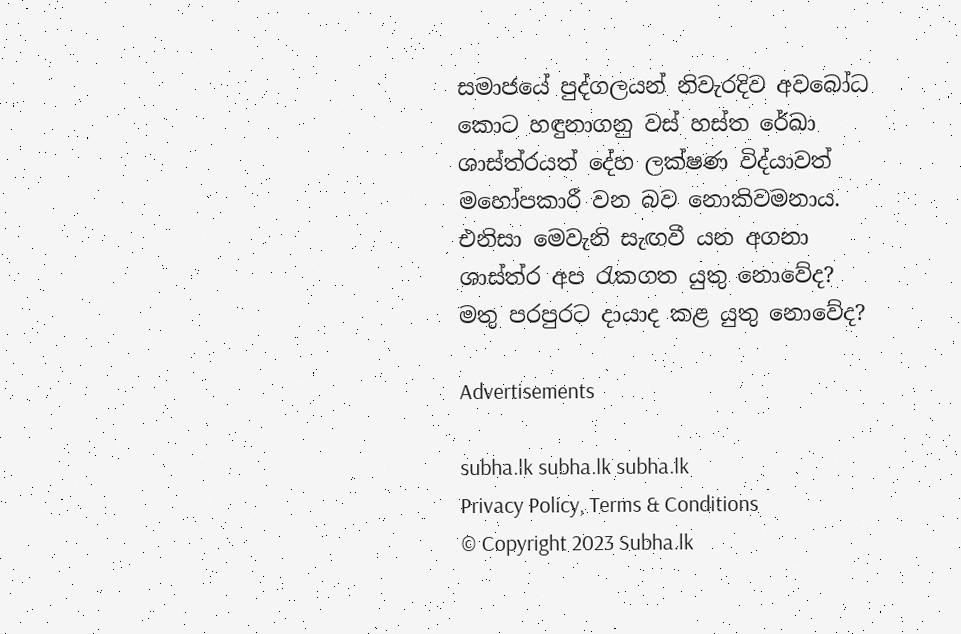සමාජයේ පුද්ගලයන් නිවැරදිව අවබෝධ කොට හඳුනාගනු වස් හස්ත රේඛා ශාස්ත්රයත් දේහ ලක්ෂණ විද්යාවත් මහෝපකාරී වන බව නොකිවමනාය. එනිසා මෙවැනි සැඟවී යන අගනා ශාස්ත්ර අප රැකගත යුතු නොවේද? මතු පරපුරට දායාද කළ යුතු නොවේද?

Advertisements

subha.lk subha.lk subha.lk
Privacy Policy, Terms & Conditions
© Copyright 2023 Subha.lk